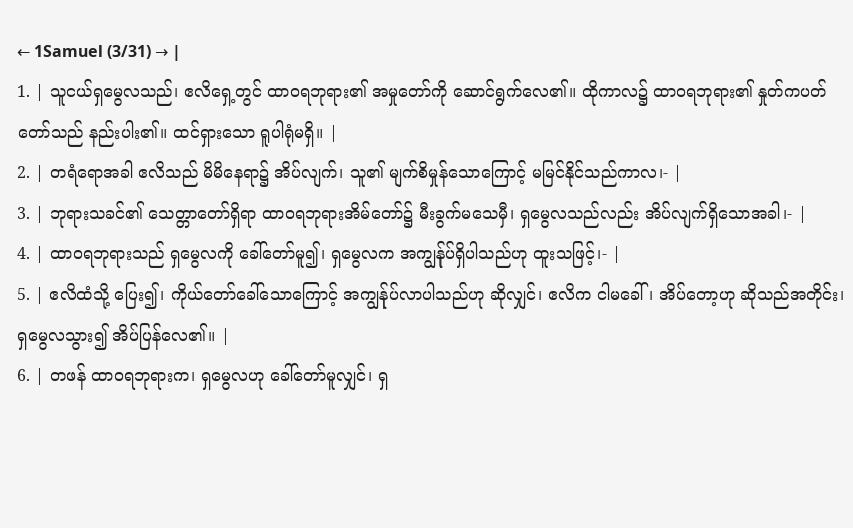← 1Samuel (3/31) → |
1. | သူငယ်ရှမွေလသည်၊ ဧလိရှေ့တွင် ထာဝရဘုရား၏ အမှုတော်ကို ဆောင်ရွက်လေ၏။ ထိုကာလ၌ ထာဝရဘုရား၏ နှုတ်ကပတ်တော်သည် နည်းပါး၏။ ထင်ရှားသော ရူပါရုံမရှိ။ |
2. | တရံရောအခါ ဧလိသည် မိမိနေရာ၌ အိပ်လျက်၊ သူ၏ မျက်စိမှုန်သောကြောင့် မမြင်နိုင်သည်ကာလ၊- |
3. | ဘုရားသခင်၏ သေတ္တာတော်ရှိရာ ထာဝရဘုရားအိမ်တော်၌ မီးခွက်မသေမှီ၊ ရှမွေလသည်လည်း အိပ်လျက်ရှိသောအခါ၊- |
4. | ထာဝရဘုရားသည် ရှမွေလကို ခေါ်တော်မူ၍၊ ရှမွေလက အကျွန်ုပ်ရှိပါသည်ဟု ထူးသဖြင့်၊- |
5. | ဧလိထံသို့ ပြေး၍၊ ကိုယ်တော်ခေါ်သောကြောင့် အကျွန်ုပ်လာပါသည်ဟု ဆိုလျှင်၊ ဧလိက ငါမခေါ်၊ အိပ်တော့ဟု ဆိုသည်အတိုင်း၊ ရှမွေလသွား၍ အိပ်ပြန်လေ၏။ |
6. | တဖန် ထာဝရဘုရားက၊ ရှမွေလဟု ခေါ်တော်မူလျှင်၊ ရှ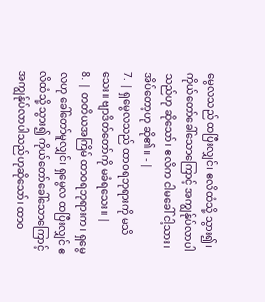မွေလသည် ထပြီးလျှင်၊ ဧလိထံသို့ သွား၍၊ ကိုယ်တော်ခေါ်သောကြောင့် အကျွန်ုပ်လာပါသည်ဟု ဆိုသော်၊ ဧလိက ငါမခေါ် ငါ့သား၊ အိပ်တော့ဟု ဆို၏။ - |
7. | ရှမွေလသည် ထာဝရဘုရားကို မသိသေး။ ဗျာဒိတ်တော်ကို မခံရသေး။ |
8. | တတိယအကြိမ် ထာဝရဘုရားက၊ ရှမွေလဟု ခေါ်တော်မူလျှင်၊ ရှမွေလ ထပြီးလျှင် ဧလိထံသို့ သွား၍ ကိုယ်တော်ခေါ်သောကြောင့် အကျွန်ုပ်လာပါသည်ဟုဆိုသော်၊ ထာဝ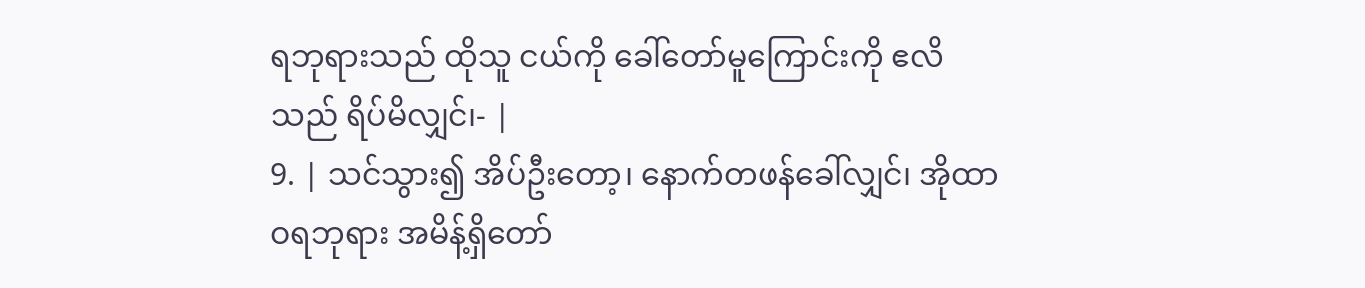ရဘုရားသည် ထိုသူ ငယ်ကို ခေါ်တော်မူကြောင်းကို ဧလိသည် ရိပ်မိလျှင်၊- |
9. | သင်သွား၍ အိပ်ဦးတော့၊ နောက်တဖန်ခေါ်လျှင်၊ အိုထာဝရဘုရား အမိန့်ရှိတော်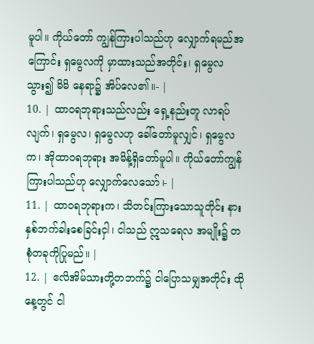မူပါ။ ကိုယ်တော် ကျွန်ကြားပါသည်ဟု လျှောက်ရမည်အကြောင်း ရှမွေလကို မှာထားသည်အတိုင်း၊ ရှမွေလသွား၍ မိမိ နေရာ၌ အိပ်လေ၏။- |
10. | ထာဝရဘုရားသည်လည်း ရှေ့နည်းတူ လာရပ်လျက်၊ ရှမွေလ၊ ရှမွေလဟု ခေါ်တော်မူလျှင်၊ ရှမွေလက၊ အိုထာဝရဘုရား အမိန့်ရှိတော်မူပါ။ ကိုယ်တော်ကျွန်ကြားပါသည်ဟု လျှောက်လေသော်၊- |
11. | ထာဝရဘုရားက၊ သိတင်းကြားသောသူတိုင်း နားနှစ်ဘက်ခါးစေခြင်းငှါ၊ ငါသည် ဣသရေလ အမျိုး၌ တစုံတခုကိုပြုမည်။ |
12. | ဧလိအိမ်သားတို့တဘက်၌ ငါပြောသမျှအတိုင်း ထိုနေ့တွင် ငါ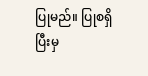ပြုမည်။ ပြုစရှိပြီးမှ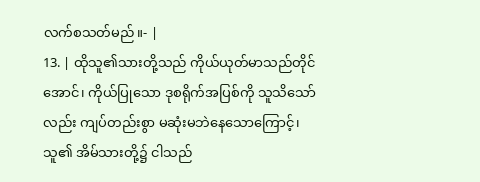လက်စသတ်မည်။- |
13. | ထိုသူ၏သားတို့သည် ကိုယ်ယုတ်မာသည်တိုင်အောင်၊ ကိုယ်ပြုသော ဒုစရိုက်အပြစ်ကို သူသိသော် လည်း ကျပ်တည်းစွာ မဆုံးမဘဲနေသောကြောင့်၊ သူ၏ အိမ်သားတို့၌ ငါသည်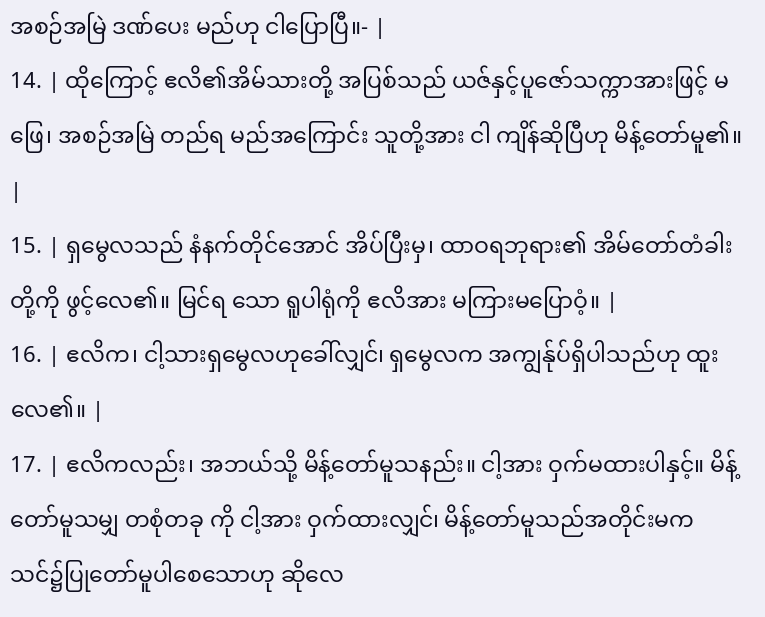အစဉ်အမြဲ ဒဏ်ပေး မည်ဟု ငါပြောပြီ။- |
14. | ထိုကြောင့် ဧလိ၏အိမ်သားတို့ အပြစ်သည် ယဇ်နှင့်ပူဇော်သက္ကာအားဖြင့် မဖြေ၊ အစဉ်အမြဲ တည်ရ မည်အကြောင်း သူတို့အား ငါ ကျိန်ဆိုပြီဟု မိန့်တော်မူ၏။ |
15. | ရှမွေလသည် နံနက်တိုင်အောင် အိပ်ပြီးမှ၊ ထာဝရဘုရား၏ အိမ်တော်တံခါးတို့ကို ဖွင့်လေ၏။ မြင်ရ သော ရူပါရုံကို ဧလိအား မကြားမပြောဝံ့။ |
16. | ဧလိက၊ ငါ့သားရှမွေလဟုခေါ်လျှင်၊ ရှမွေလက အကျွန်ုပ်ရှိပါသည်ဟု ထူးလေ၏။ |
17. | ဧလိကလည်း၊ အဘယ်သို့ မိန့်တော်မူသနည်း။ ငါ့အား ဝှက်မထားပါနှင့်။ မိန့်တော်မူသမျှ တစုံတခု ကို ငါ့အား ဝှက်ထားလျှင်၊ မိန့်တော်မူသည်အတိုင်းမက သင်၌ပြုတော်မူပါစေသောဟု ဆိုလေ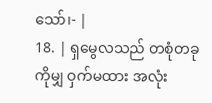သော်၊- |
18. | ရှမွေလသည် တစုံတခုကိုမျှ ဝှက်မထား အလုံး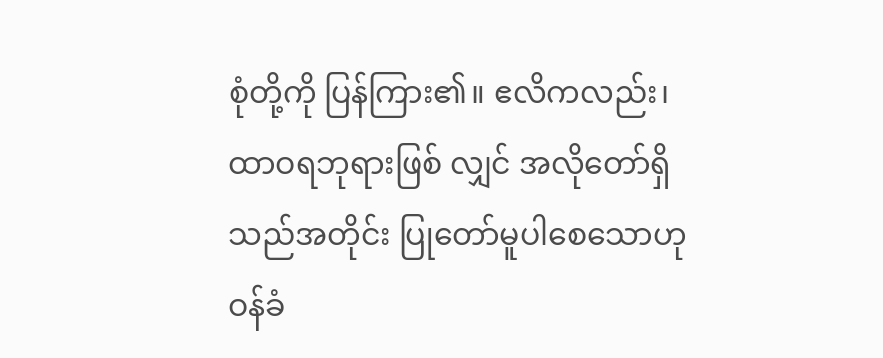စုံတို့ကို ပြန်ကြား၏။ ဧလိကလည်း၊ ထာဝရဘုရားဖြစ် လျှင် အလိုတော်ရှိသည်အတိုင်း ပြုတော်မူပါစေသောဟု ဝန်ခံ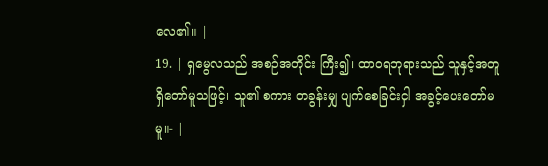လေ၏။ |
19. | ရှမွေလသည် အစဉ်အတိုင်း ကြီး၍၊ ထာဝရဘုရားသည် သူနှင့်အတူ ရှိတော်မူသဖြင့်၊ သူ၏ စကား တခွန်းမျှ ပျက်စေခြင်းငှါ အခွင့်ပေးတော်မမူ။- |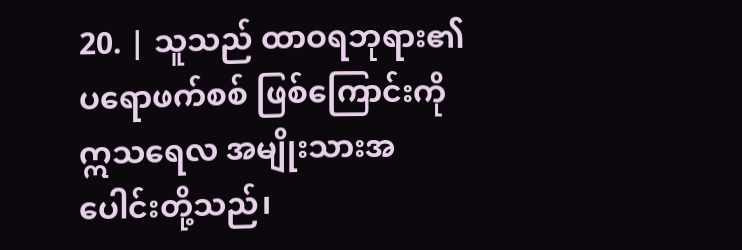20. | သူသည် ထာဝရဘုရား၏ ပရောဖက်စစ် ဖြစ်ကြောင်းကို ဣသရေလ အမျိုးသားအပေါင်းတို့သည်၊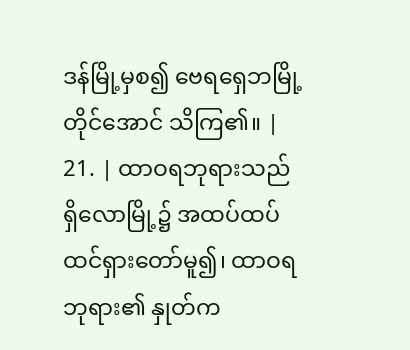ဒန်မြို့မှစ၍ ဗေရရှေဘမြို့တိုင်အောင် သိကြ၏။ |
21. | ထာဝရဘုရားသည် ရှိလောမြို့၌ အထပ်ထပ် ထင်ရှားတော်မူ၍၊ ထာဝရဘုရား၏ နှုတ်က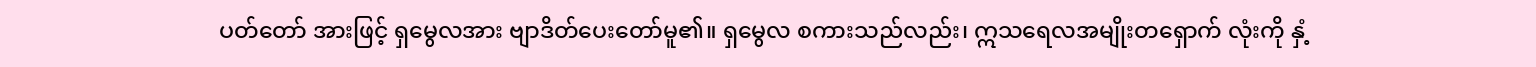ပတ်တော် အားဖြင့် ရှမွေလအား ဗျာဒိတ်ပေးတော်မူ၏။ ရှမွေလ စကားသည်လည်း၊ ဣသရေလအမျိုးတရှောက် လုံးကို နှံ့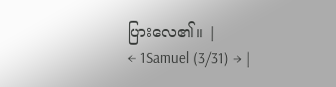ပြားလေ၏။ |
← 1Samuel (3/31) → |